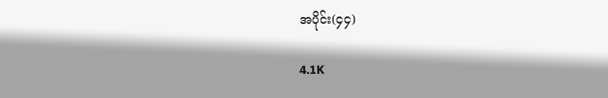အပိုင်း(၄၄)

4.1K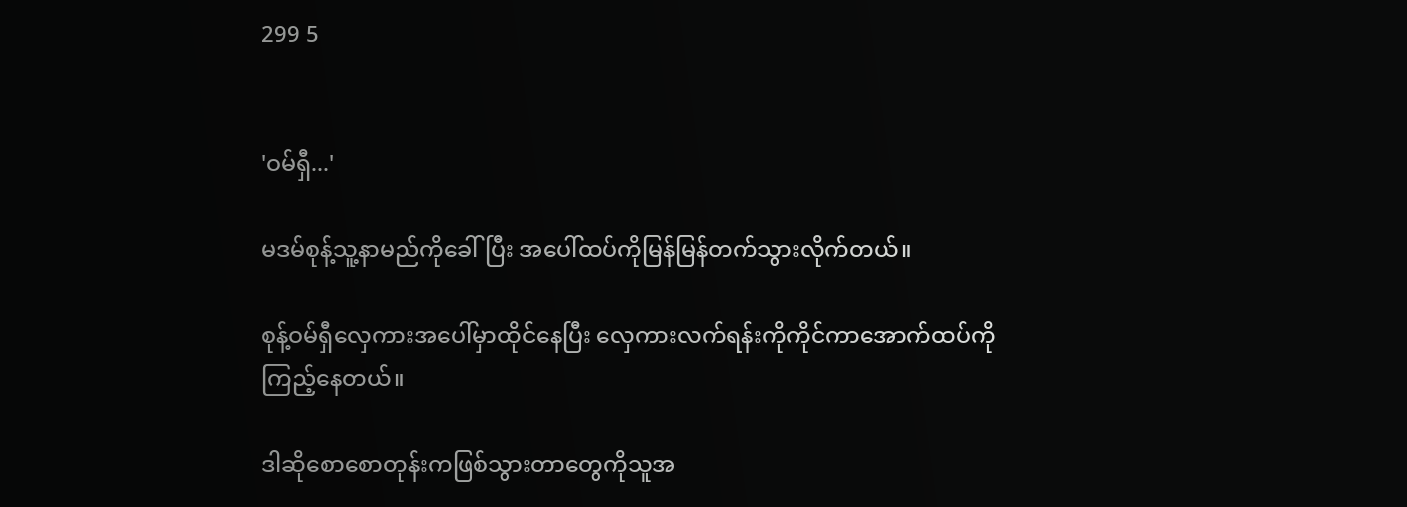299 5


'ဝမ်ရှီ...'

မဒမ်စုန့်သူ့နာမည်ကိုခေါ်ပြီး အပေါ်ထပ်ကိုမြန်မြန်တက်သွားလိုက်တယ်။

စုန့်ဝမ်ရှီလှေကားအပေါ်မှာထိုင်နေပြီး လှေကားလက်ရန်းကိုကိုင်ကာအောက်ထပ်ကိုကြည့်နေတယ်။

ဒါဆိုစောစောတုန်းကဖြစ်သွားတာတွေကိုသူအ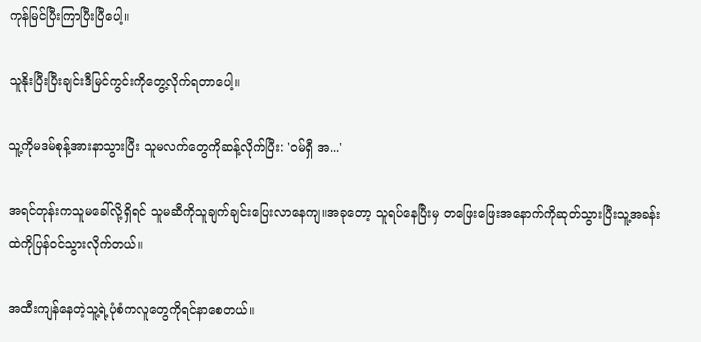ကုန်မြင်ပြီးကြာပြီးပြီပေါ့။

သူနိုးပြီးပြီးချင်းဒီမြင်ကွင်းကိုတွေ့လိုက်ရတာပေါ့။

သူ့ကိုမဒမ်စုန့်အားနာသွားပြီး သူမလက်တွေကိုဆန့်လိုက်ပြီး: 'ဝမ်ရှီ အ...'

အရင်တုန်းကသူမခေါ်လို့ရှိရင် သူမဆီကိုသူချက်ချင်းပြေးလာနေကျ။အခုတော့ သူရပ်နေပြီးမှ တဖြေးဖြေးအနောက်ကိုဆုတ်သွားပြီးသူ့အခန်းထဲကိုပြန်ဝင်သွားလိုက်တယ်။

အထီးကျန်နေတဲ့သူ့ရဲ့ပုံစံကလူတွေကိုရင်နာစေတယ်။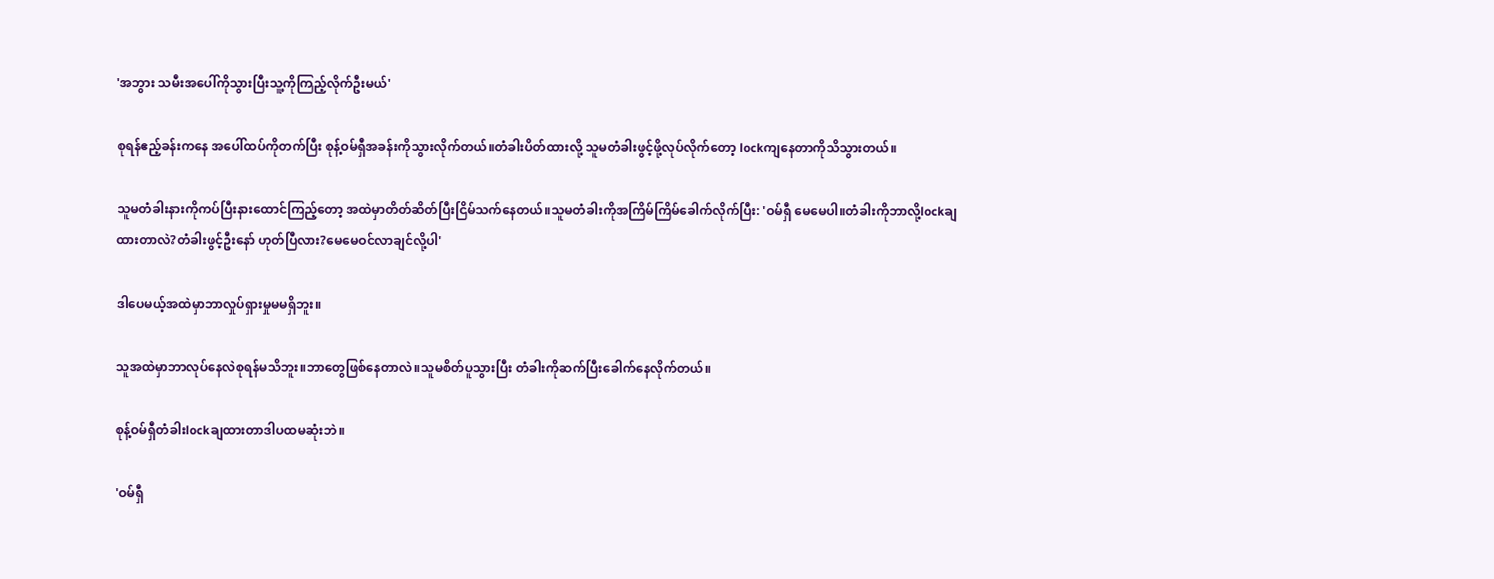'အဘွား သမီးအပေါ်ကိုသွားပြီးသူ့ကိုကြည့်လိုက်ဦးမယ်'

စုရန်ဧည့်ခန်းကနေ အပေါ်ထပ်ကိုတက်ပြီး စုန့်ဝမ်ရှီအခန်းကိုသွားလိုက်တယ်။တံခါးပိတ်ထားလို့ သူမတံခါးဖွင့်ဖို့လုပ်လိုက်တော့ lockကျနေတာကိုသိသွားတယ်။

သူမတံခါးနားကိုကပ်ပြီးနားထောင်ကြည့်တော့ အထဲမှာတိတ်ဆိတ်ပြီးငြိမ်သက်နေတယ်။သူမတံခါးကိုအကြိမ်ကြိမ်ခေါက်လိုက်ပြီး: 'ဝမ်ရှီ မေမေပါ။တံခါးကိုဘာလို့lockချထားတာလဲ?တံခါးဖွင့်ဦးနော် ဟုတ်ပြီလား?မေမေဝင်လာချင်လို့ပါ'

ဒါပေမယ့်အထဲမှာဘာလှုပ်ရှားမှုမမရှိဘူး။

သူအထဲမှာဘာလုပ်နေလဲစုရန်မသိဘူး။ဘာတွေဖြစ်နေတာလဲ။သူမစိတ်ပူသွားပြီး တံခါးကိုဆက်ပြီးခေါက်နေလိုက်တယ်။

စုန့်ဝမ်ရှီတံခါးlockချထားတာဒါပထမဆုံးဘဲ။

'ဝမ်ရှီ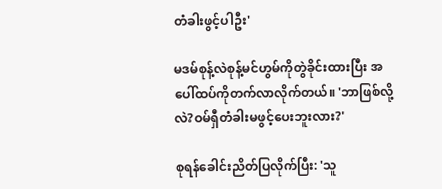တံခါးဖွင့်ပါဦး'

မဒမ်စုန့်လဲစုန့်မင်ဟွမ်ကိုတွဲခိုင်းထားပြီး အပေါ်ထပ်ကိုတက်လာလိုက်တယ်။ 'ဘာဖြစ်လို့လဲ?ဝမ်ရှီတံခါးမဖွင့်ပေးဘူးလား?'

စုရန်ခေါင်းညိတ်ပြလိုက်ပြီး: 'သူ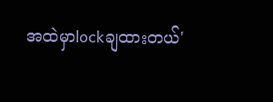အထဲမှာlockချထားတယ်'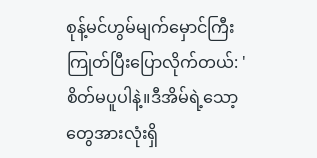စုန့်မင်ဟွမ်မျက်မှောင်ကြီးကြုတ်ပြီးပြောလိုက်တယ်: 'စိတ်မပူပါနဲ့။ဒီအိမ်ရဲ့သော့တွေအားလုံးရှိ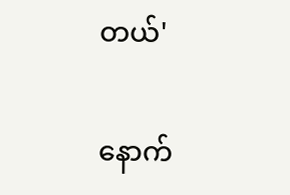တယ်'

နောက်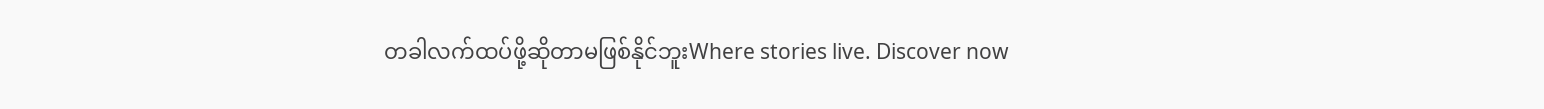တခါလက်ထပ်ဖို့ဆိုတာမဖြစ်နိုင်ဘူးWhere stories live. Discover now